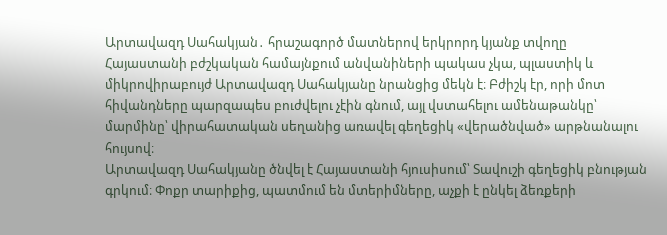Արտավազդ Սահակյան․ հրաշագործ մատներով երկրորդ կյանք տվողը
Հայաստանի բժշկական համայնքում անվանիների պակաս չկա, պլաստիկ և միկրովիրաբույժ Արտավազդ Սահակյանը նրանցից մեկն է։ Բժիշկ էր, որի մոտ հիվանդները պարզապես բուժվելու չէին գնում, այլ վստահելու ամենաթանկը՝ մարմինը՝ վիրահատական սեղանից առավել գեղեցիկ «վերածնված» արթնանալու հույսով։
Արտավազդ Սահակյանը ծնվել է Հայաստանի հյուսիսում՝ Տավուշի գեղեցիկ բնության գրկում։ Փոքր տարիքից, պատմում են մտերիմները, աչքի է ընկել ձեռքերի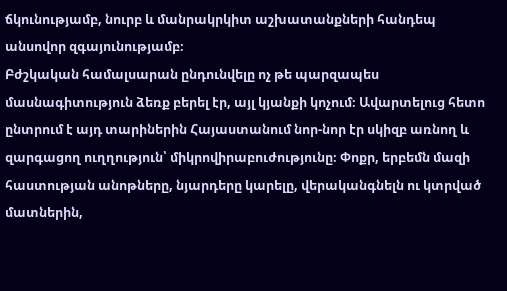ճկունությամբ, նուրբ և մանրակրկիտ աշխատանքների հանդեպ անսովոր զգայունությամբ։
Բժշկական համալսարան ընդունվելը ոչ թե պարզապես մասնագիտություն ձեռք բերել էր, այլ կյանքի կոչում։ Ավարտելուց հետո ընտրում է այդ տարիներին Հայաստանում նոր-նոր էր սկիզբ առնող և զարգացող ուղղություն՝ միկրովիրաբուժությունը։ Փոքր, երբեմն մազի հաստության անոթները, նյարդերը կարելը, վերականգնելն ու կտրված մատներին,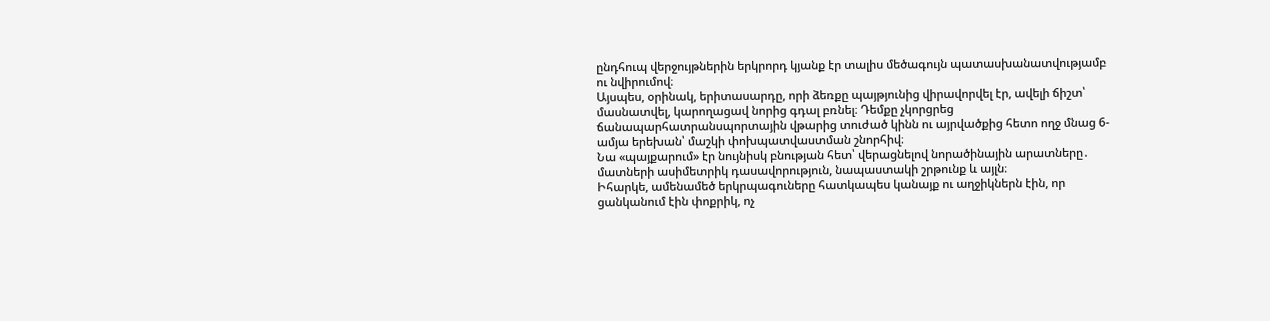ընդհուպ վերջույթներին երկրորդ կյանք էր տալիս մեծագույն պատասխանատվությամբ ու նվիրումով։
Այսպես, օրինակ, երիտասարդը, որի ձեռքը պայթյունից վիրավորվել էր, ավելի ճիշտ՝ մասնատվել, կարողացավ նորից գդալ բռնել։ Դեմքը չկորցրեց ճանապարհատրանսպորտային վթարից տուժած կինն ու այրվածքից հետո ողջ մնաց 6-ամյա երեխան՝ մաշկի փոխպատվաստման շնորհիվ։
Նա «պայքարում» էր նույնիսկ բնության հետ՝ վերացնելով նորածինային արատները․ մատների ասիմետրիկ դասավորություն, նապաստակի շրթունք և այլն։
Իհարկե, ամենամեծ երկրպագուները հատկապես կանայք ու աղջիկներն էին, որ ցանկանում էին փոքրիկ, ոչ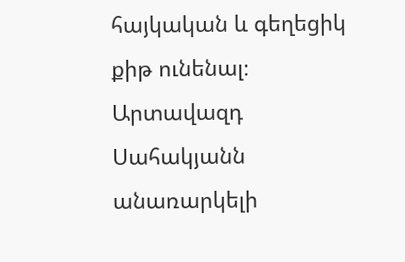հայկական և գեղեցիկ քիթ ունենալ։
Արտավազդ Սահակյանն անառարկելի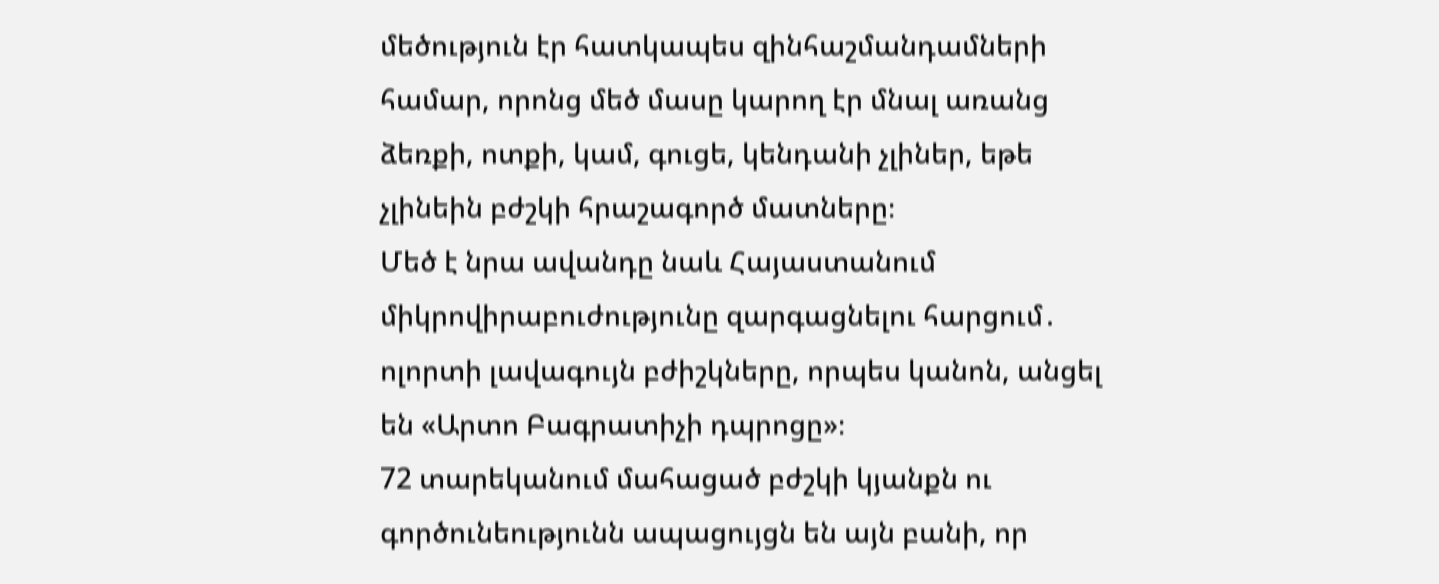մեծություն էր հատկապես զինհաշմանդամների համար, որոնց մեծ մասը կարող էր մնալ առանց ձեռքի, ոտքի, կամ, գուցե, կենդանի չլիներ, եթե չլինեին բժշկի հրաշագործ մատները։
Մեծ է նրա ավանդը նաև Հայաստանում միկրովիրաբուժությունը զարգացնելու հարցում․ ոլորտի լավագույն բժիշկները, որպես կանոն, անցել են «Արտո Բագրատիչի դպրոցը»։
72 տարեկանում մահացած բժշկի կյանքն ու գործունեությունն ապացույցն են այն բանի, որ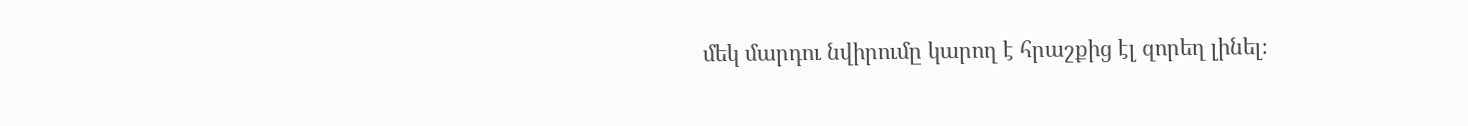մեկ մարդու նվիրումը կարող է հրաշքից էլ զորեղ լինել։